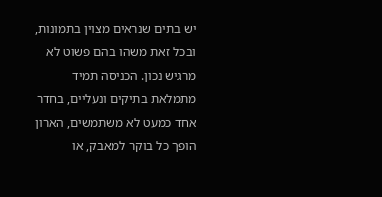יש בתים שנראים מצוין בתמונות, ובכל זאת משהו בהם פשוט לא מרגיש נכון. הכניסה תמיד מתמלאת בתיקים ונעליים, בחדר אחד כמעט לא משתמשים, הארון הופך כל בוקר למאבק, או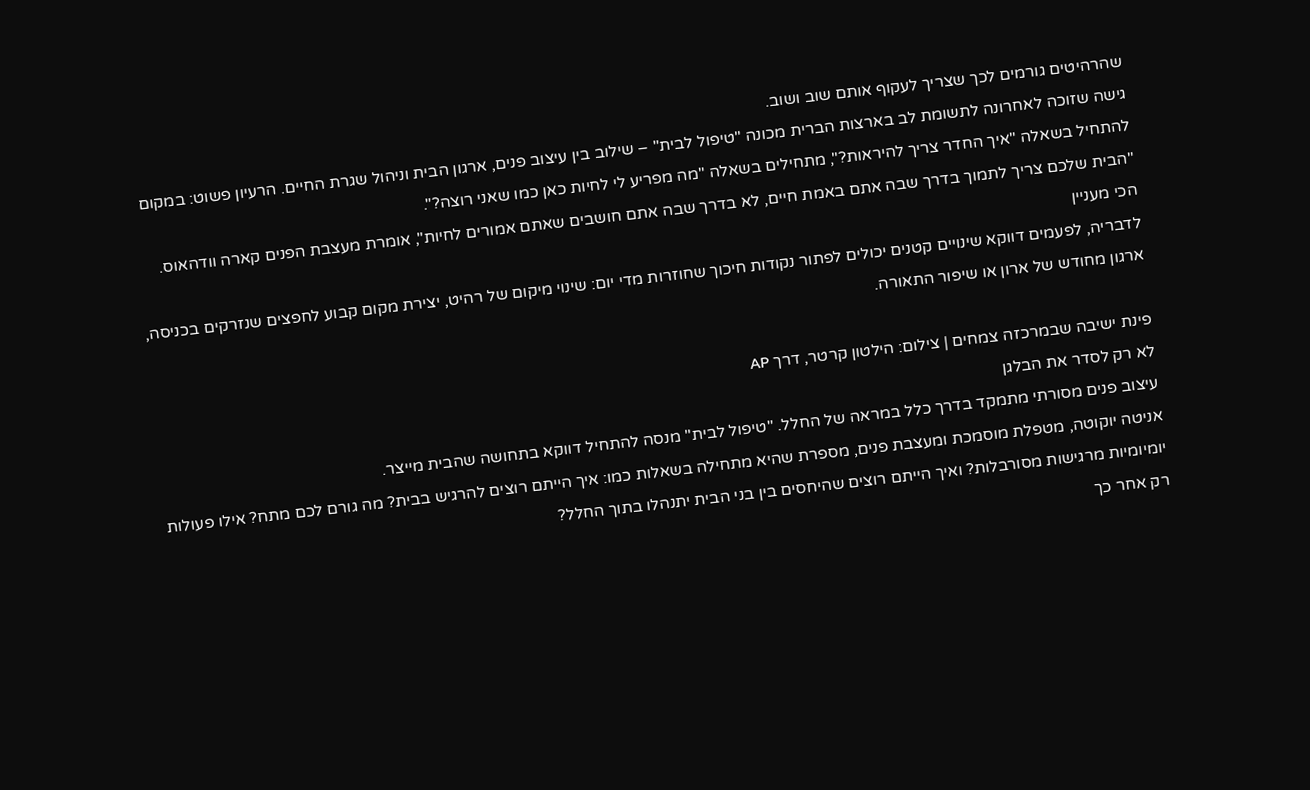שהרהיטים גורמים לכך שצריך לעקוף אותם שוב ושוב.
גישה שזוכה לאחרונה לתשומת לב בארצות הברית מכונה "טיפול לבית" – שילוב בין עיצוב פנים, ארגון הבית וניהול שגרת החיים. הרעיון פשוט: במקום להתחיל בשאלה "איך החדר צריך להיראות?", מתחילים בשאלה "מה מפריע לי לחיות כאן כמו שאני רוצה?".
"הבית שלכם צריך לתמוך בדרך שבה אתם באמת חיים, לא בדרך שבה אתם חושבים שאתם אמורים לחיות", אומרת מעצבת הפנים קארה וודהאוס.
הכי מעניין
לדבריה, לפעמים דווקא שינויים קטנים יכולים לפתור נקודות חיכוך שחוזרות מדי יום: שינוי מיקום של רהיט, יצירת מקום קבוע לחפצים שנזרקים בכניסה, ארגון מחודש של ארון או שיפור התאורה.

פינת ישיבה שבמרכזה צמחים | צילום: הילטון קרטר, דרך AP
לא רק לסדר את הבלגן
עיצוב פנים מסורתי מתמקד בדרך כלל במראה של החלל. "טיפול לבית" מנסה להתחיל דווקא בתחושה שהבית מייצר.
אניטה יוקוטה, מטפלת מוסמכת ומעצבת פנים, מספרת שהיא מתחילה בשאלות כמו: איך הייתם רוצים להרגיש בבית? מה גורם לכם מתח? אילו פעולות יומיומיות מרגישות מסורבלות? ואיך הייתם רוצים שהיחסים בין בני הבית יתנהלו בתוך החלל?
רק אחר כך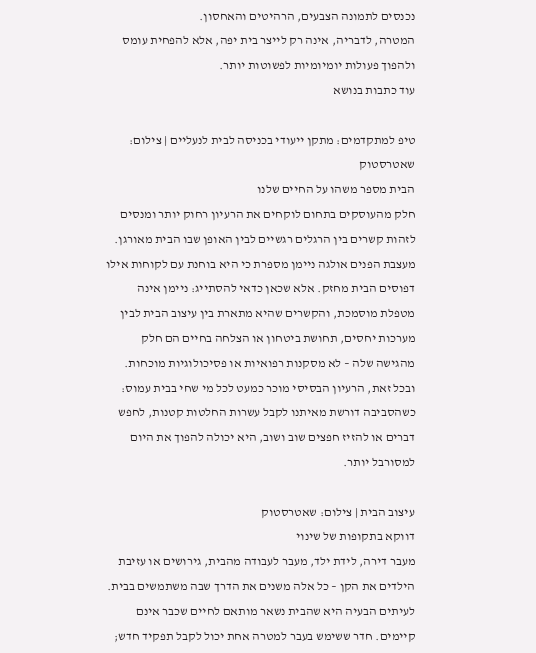נכנסים לתמונה הצבעים, הרהיטים והאחסון.
המטרה, לדבריה, אינה רק לייצר בית יפה, אלא להפחית עומס ולהפוך פעולות יומיומיות לפשוטות יותר.
עוד כתבות בנושא

טיפ למתקדמים: מתקן ייעודי בכניסה לבית לנעליים | צילום: שאטרסטוק
הבית מספר משהו על החיים שלנו
חלק מהעוסקים בתחום לוקחים את הרעיון רחוק יותר ומנסים לזהות קשרים בין הרגלים רגשיים לבין האופן שבו הבית מאורגן.
מעצבת הפנים אולגה ניימן מספרת כי היא בוחנת עם לקוחות אילו דפוסים הבית מחזק. אלא שכאן כדאי להסתייג: ניימן אינה מטפלת מוסמכת, והקשרים שהיא מתארת בין עיצוב הבית לבין מערכות יחסים, תחושת ביטחון או הצלחה בחיים הם חלק מהגישה שלה – לא מסקנות רפואיות או פסיכולוגיות מוכחות.
ובכל זאת, הרעיון הבסיסי מוכר כמעט לכל מי שחי בבית עמוס: כשהסביבה דורשת מאיתנו לקבל עשרות החלטות קטנות, לחפש דברים או להזיז חפצים שוב ושוב, היא יכולה להפוך את היום למסורבל יותר.

עיצוב הבית | צילום: שאטרסטוק
דווקא בתקופות של שינוי
מעבר דירה, לידת ילד, מעבר לעבודה מהבית, גירושים או עזיבת הילדים את הקן – כל אלה משנים את הדרך שבה משתמשים בבית.
לעיתים הבעיה היא שהבית נשאר מותאם לחיים שכבר אינם קיימים. חדר ששימש בעבר למטרה אחת יכול לקבל תפקיד חדש;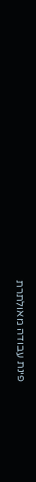פינת עבודה מאולתרת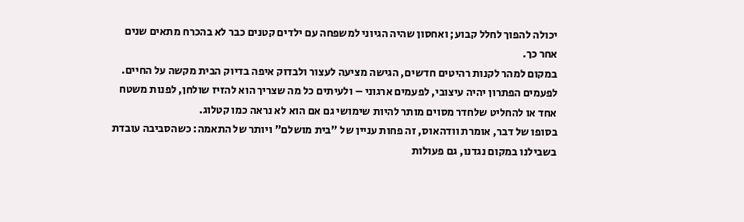יכולה להפוך לחלל קבוע; ואחסון שהיה הגיוני למשפחה עם ילדים קטנים כבר לא בהכרח מתאים שנים אחר כך.
במקום למהר לקנות רהיטים חדשים, הגישה מציעה לעצור ולבדוק איפה בדיוק הבית מקשה על החיים.
לפעמים הפתרון יהיה עיצובי, לפעמים ארגוני – ולעיתים כל מה שצריך הוא להזיז שולחן, לפנות משטח אחד או להחליט שלחדר מסוים מותר להיות שימושי גם אם הוא לא נראה כמו קטלוג.
בסופו של דבר, אומרת וודהאוס, זה פחות עניין של "בית מושלם" ויותר של התאמה: כשהסביבה עובדת בשבילנו במקום נגדנו, גם פעולות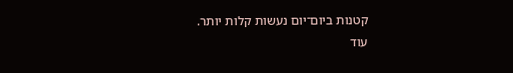קטנות ביום־יום נעשות קלות יותר.
עוד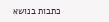כתבות בנושא